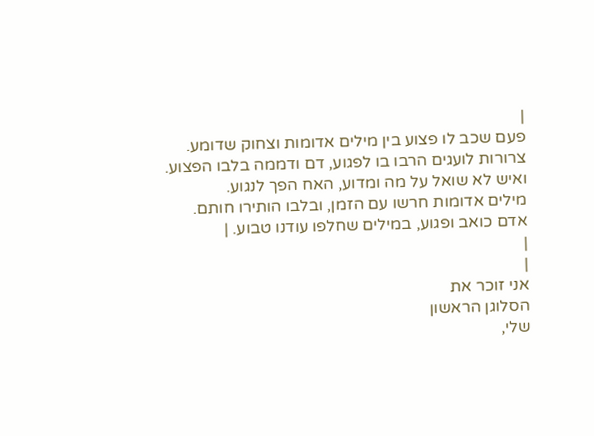|
פעם שכב לו פצוע בין מילים אדומות וצחוק שדומע.
צרורות לועגים הרבו בו לפגוע, דם ודממה בלבו הפצוע.
ואיש לא שואל על מה ומדוע, האח הפך לנגוע.
מילים אדומות חרשו עם הזמן, ובלבו הותירו חותם.
אדם כואב ופגוע, במילים שחלפו עודנו טבוע. |
|
|
אני זוכר את
הסלוגן הראשון
שלי,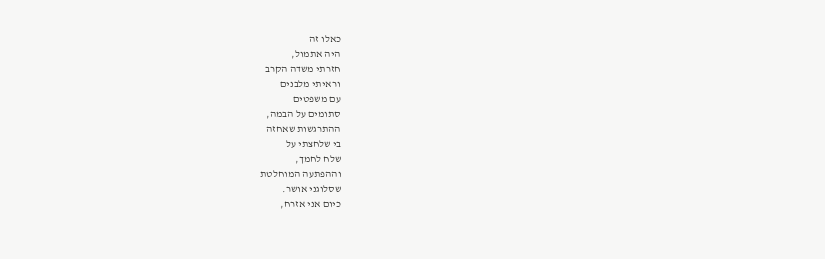כאלו זה
היה אתמול,
חזרתי משדה הקרב
וראיתי מלבנים
עם משפטים
סתומים על הבמה,
ההתרגשות שאחזה
בי שלחצתי על
שלח לחמך,
וההפתעה המוחלטת
שסלוגני אושר.
כיום אני אזרח,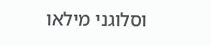וסלוגני מילאו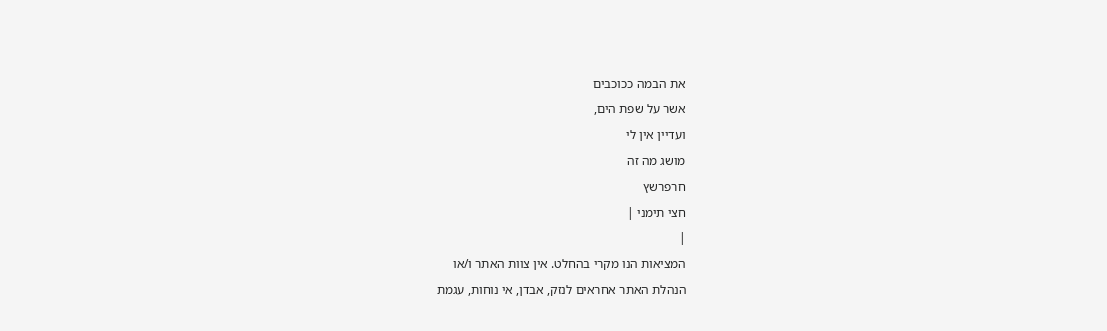את הבמה ככוכבים
אשר על שפת הים,
ועדיין אין לי
מושג מה זה
חרפרשץ
חצי תימני |
|
המציאות הנו מקרי בהחלט. אין צוות האתר ו/או
הנהלת האתר אחראים לנזק, אבדן, אי נוחות, עגמת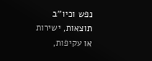נפש וכיו''ב תוצאות, ישירות או עקיפות,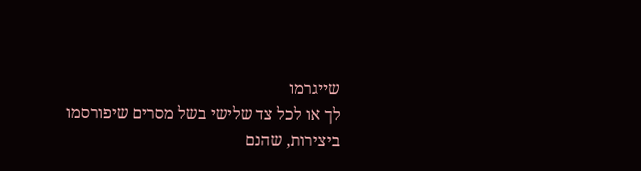שייגרמו
לך או לכל צד שלישי בשל מסרים שיפורסמו
ביצירות, שהנם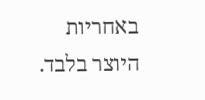באחריות היוצר בלבד.